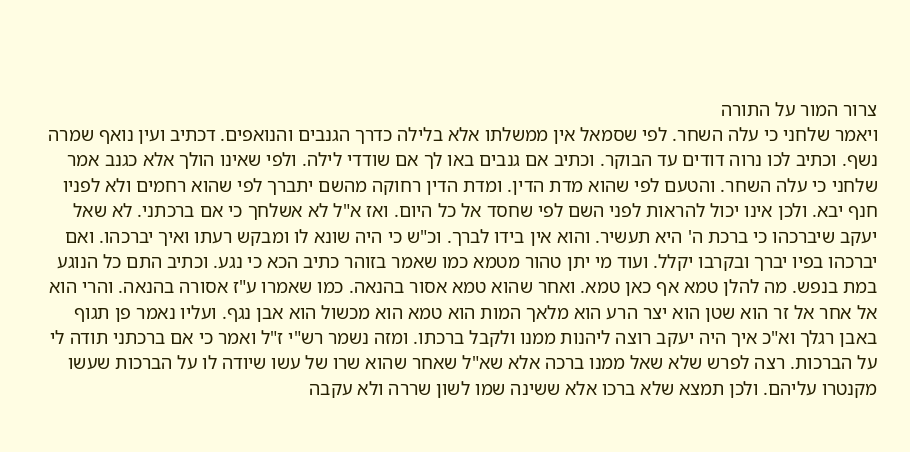צרור המור על התורה
ויאמר שלחני כי עלה השחר. לפי שסמאל אין ממשלתו אלא בלילה כדרך הגנבים והנואפים. דכתיב ועין נואף שמרה נשף. וכתיב לכו נרוה דודים עד הבוקר. וכתיב אם גנבים באו לך אם שודדי לילה. ולפי שאינו הולך אלא כגנב אמר שלחני כי עלה השחר. והטעם לפי שהוא מדת הדין. ומדת הדין רחוקה מהשם יתברך לפי שהוא רחמים ולא לפניו חנף יבא. ולכן אינו יכול להראות לפני השם לפי שחסד אל כל היום. ואז א"ל לא אשלחך כי אם ברכתני. לא שאל יעקב שיברכהו כי ברכת ה' היא תעשיר. והוא אין בידו לברך. וכ"ש כי היה שונא לו ומבקש רעתו ואיך יברכהו. ואם יברכהו בפיו יברך ובקרבו יקלל. ועוד מי יתן טהור מטמא כמו שאמר בזוהר כתיב הכא כי נגע. וכתיב התם כל הנוגע במת בנפש. מה להלן טמא אף כאן טמא. ואחר שהוא טמא אסור בהנאה. כמו שאמרו ע"ז אסורה בהנאה. והרי הוא אל אחר אל זר הוא שטן הוא יצר הרע הוא מלאך המות הוא טמא הוא מכשול הוא אבן נגף. ועליו נאמר פן תגוף באבן רגלך וא"כ איך היה יעקב רוצה ליהנות ממנו ולקבל ברכתו. ומזה נשמר רש"י ז"ל ואמר כי אם ברכתני תודה לי על הברכות. רצה לפרש שלא שאל ממנו ברכה אלא שא"ל שאחר שהוא שרו של עשו שיודה לו על הברכות שעשו מקנטרו עליהם. ולכן תמצא שלא ברכו אלא ששינה שמו לשון שררה ולא עקבה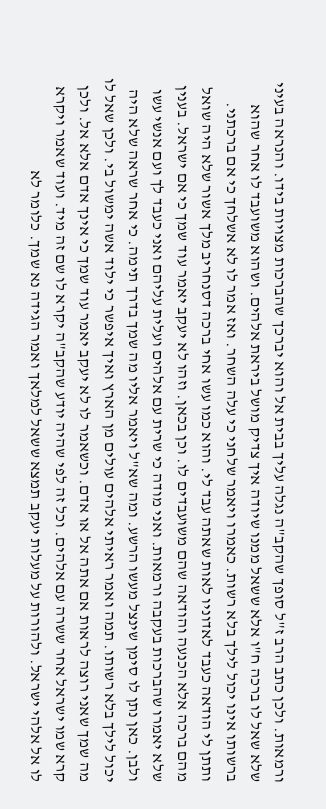ורמאות. ולכן כתב הרב ז"ל סופך שהקב"ה נגלה עליך בבית אל והוא יברכך שהברכות מצויות בידו. והנראה בעיני שלא שאל לו ברכה ח"ו אלא ששאל ממנו שיודה איך צדיק מושל ביראת אלהים. ושהוא משועבד לו אחר שהוא ברשותו אינו יכול לילך בלא רשות. כאמרו ויאמר שלחני כי עלה השחר. ואז אמר לו לא אשלחך כי אם ברכתני. ותתן לי הודאה כעבד לאדוניו לאות שאתה עבד לי. והוא כמו עשו אחי ברכה דסנחריב מלך אשור שלא היה שואל מהם ברכה אלא הכנעה והודאה שהם משועבדים לו. וכן בכאן. וזהו לא יעקב יאמר עוד שמך כי אם ישראל. בענין שלא יאמרו שהברכות בעקבה ורמאות. ואני מודה כי שרית עם אלהים ועלית עליהם ואני כעבד לך ועם אנשי עשו ולבן. כאן נתן לו סימן שינצל מעשו הרשע. ומה שא"ל ויאמר אליו מה שמך בדרך תימה. כי אחר שראה שלא היה יכול לילך בלא רשותו. תמה ואמר ראיתי אלהים עולים מן הארץ ואיך איפשר כי ילוד אשה ימשול בי. ולכן שאל לו מה שמך שאני רוצה לראות אם אתה אל או אדם. וכשאמר לו לא יעקב יאמר עוד שמך כי אינך אדם אלא אל. ולכן קרא שמו ישראל אחר ששרה עם אלהים. וכל זה לפי שהיה יודע שהקב"ה יקרא לו שם זה מיד. ועוד שאמר ויקרא לו אל אלהי ישראל. ולהורות על מעלות יעקב תמצא ששאל למלאך ואמר הגידה נא שמך. כלומר לא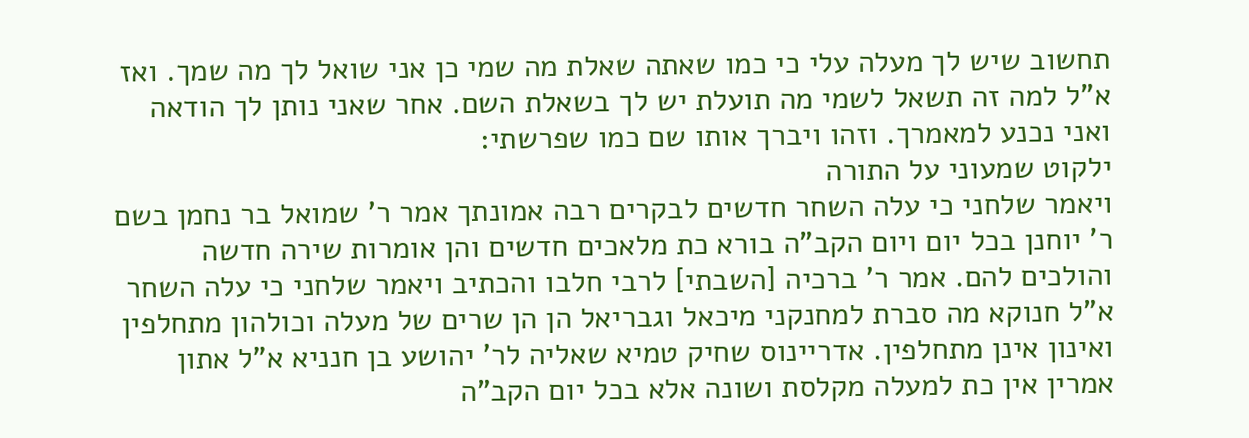תחשוב שיש לך מעלה עלי כי כמו שאתה שאלת מה שמי כן אני שואל לך מה שמך. ואז א"ל למה זה תשאל לשמי מה תועלת יש לך בשאלת השם. אחר שאני נותן לך הודאה ואני נכנע למאמרך. וזהו ויברך אותו שם כמו שפרשתי:
ילקוט שמעוני על התורה
ויאמר שלחני כי עלה השחר חדשים לבקרים רבה אמונתך אמר ר' שמואל בר נחמן בשם ר' יוחנן בכל יום ויום הקב"ה בורא כת מלאכים חדשים והן אומרות שירה חדשה והולכים להם. אמר ר' ברכיה [השבתי] לרבי חלבו והכתיב ויאמר שלחני כי עלה השחר א"ל חנוקא מה סברת למחנקני מיכאל וגבריאל הן הן שרים של מעלה וכולהון מתחלפין ואינון אינן מתחלפין. אדריינוס שחיק טמיא שאליה לר' יהושע בן חנניא א"ל אתון אמרין אין כת למעלה מקלסת ושונה אלא בכל יום הקב"ה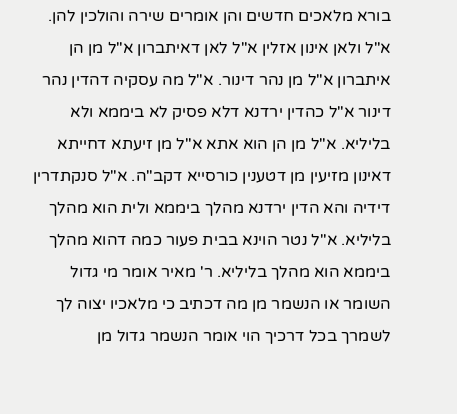בורא מלאכים חדשים והן אומרים שירה והולכין להן. א"ל ולאן אינון אזלין א"ל לאן דאיתברון א"ל מן הן איתברון א"ל מן נהר דינור. א"ל מה עסקיה דהדין נהר דינור א"ל כהדין ירדנא דלא פסיק לא ביממא ולא בליליא. א"ל מן הן הוא אתא א"ל מן זיעתא דחייתא דאינון מזיעין מן דטענין כורסייא דקב"ה. א"ל סנקתדרין דידיה והא הדין ירדנא מהלך ביממא ולית הוא מהלך בליליא. א"ל נטר הוינא בבית פעור כמה דהוא מהלך ביממא הוא מהלך בליליא. ר' מאיר אומר מי גדול השומר או הנשמר מן מה דכתיב כי מלאכיו יצוה לך לשמרך בכל דרכיך הוי אומר הנשמר גדול מן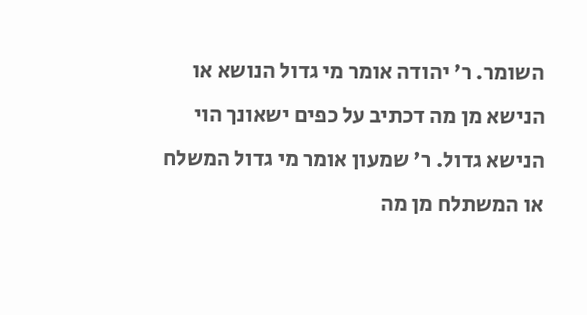השומר. ר' יהודה אומר מי גדול הנושא או הנישא מן מה דכתיב על כפים ישאונך הוי הנישא גדול. ר' שמעון אומר מי גדול המשלח או המשתלח מן מה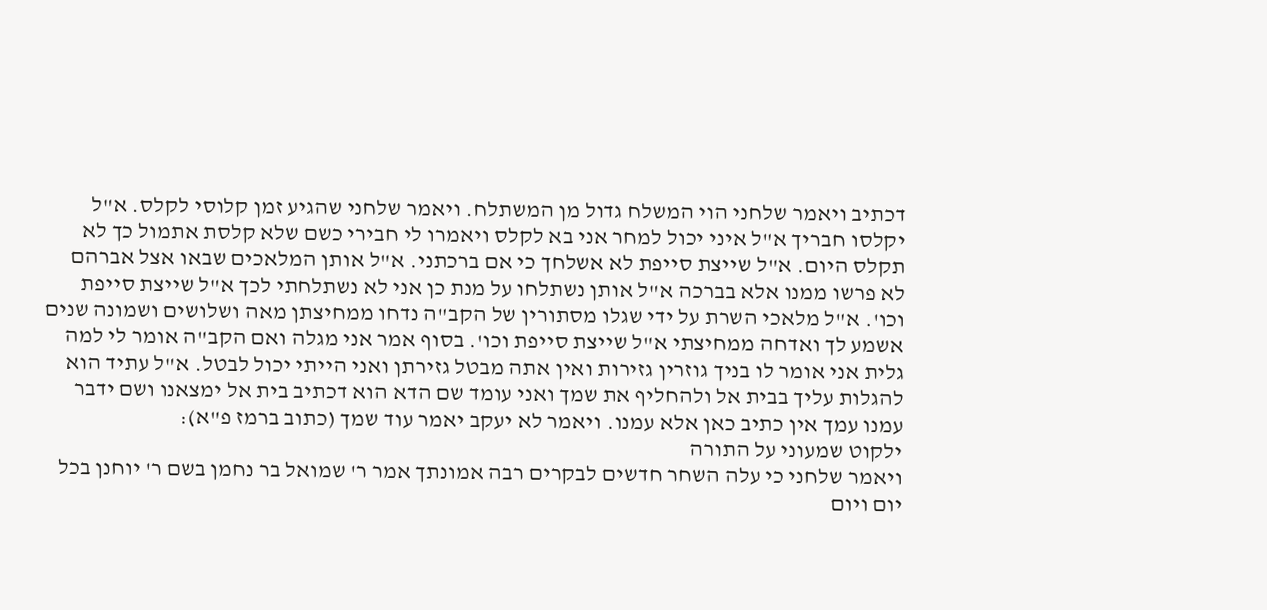דכתיב ויאמר שלחני הוי המשלח גדול מן המשתלח. ויאמר שלחני שהגיע זמן קלוסי לקלס. א"ל יקלסו חבריך א"ל איני יכול למחר אני בא לקלס ויאמרו לי חבירי כשם שלא קלסת אתמול כך לא תקלס היום. א"ל שייצת סייפת לא אשלחך כי אם ברכתני. א"ל אותן המלאכים שבאו אצל אברהם לא פרשו ממנו אלא בברכה א"ל אותן נשתלחו על מנת כן אני לא נשתלחתי לכך א"ל שייצת סייפת וכו'. א"ל מלאכי השרת על ידי שגלו מסתורין של הקב"ה נדחו ממחיצתן מאה ושלושים ושמונה שנים אשמע לך ואדחה ממחיצתי א"ל שייצת סייפת וכו'. בסוף אמר אני מגלה ואם הקב"ה אומר לי למה גלית אני אומר לו בניך גוזרין גזירות ואין אתה מבטל גזירתן ואני הייתי יכול לבטל. א"ל עתיד הוא להגלות עליך בבית אל ולהחליף את שמך ואני עומד שם הדא הוא דכתיב בית אל ימצאנו ושם ידבר עמנו עמך אין כתיב כאן אלא עמנו. ויאמר לא יעקב יאמר עוד שמך (כתוב ברמז פ"א):
ילקוט שמעוני על התורה
ויאמר שלחני כי עלה השחר חדשים לבקרים רבה אמונתך אמר ר' שמואל בר נחמן בשם ר' יוחנן בכל יום ויום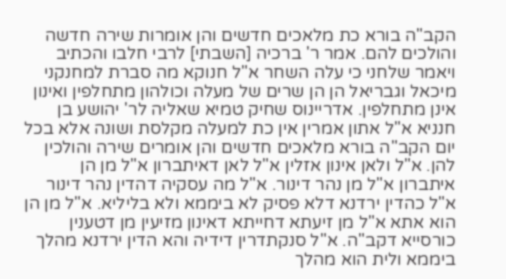הקב"ה בורא כת מלאכים חדשים והן אומרות שירה חדשה והולכים להם. אמר ר' ברכיה [השבתי] לרבי חלבו והכתיב ויאמר שלחני כי עלה השחר א"ל חנוקא מה סברת למחנקני מיכאל וגבריאל הן הן שרים של מעלה וכולהון מתחלפין ואינון אינן מתחלפין. אדריינוס שחיק טמיא שאליה לר' יהושע בן חנניא א"ל אתון אמרין אין כת למעלה מקלסת ושונה אלא בכל יום הקב"ה בורא מלאכים חדשים והן אומרים שירה והולכין להן. א"ל ולאן אינון אזלין א"ל לאן דאיתברון א"ל מן הן איתברון א"ל מן נהר דינור. א"ל מה עסקיה דהדין נהר דינור א"ל כהדין ירדנא דלא פסיק לא ביממא ולא בליליא. א"ל מן הן הוא אתא א"ל מן זיעתא דחייתא דאינון מזיעין מן דטענין כורסייא דקב"ה. א"ל סנקתדרין דידיה והא הדין ירדנא מהלך ביממא ולית הוא מהלך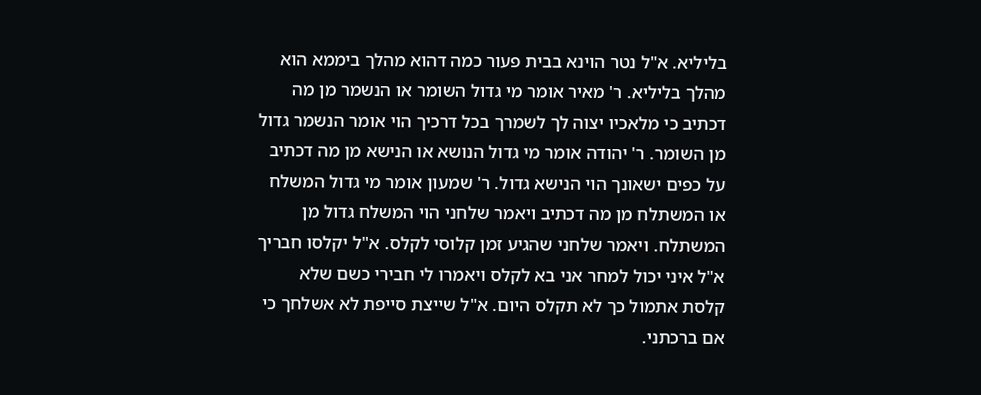בליליא. א"ל נטר הוינא בבית פעור כמה דהוא מהלך ביממא הוא מהלך בליליא. ר' מאיר אומר מי גדול השומר או הנשמר מן מה דכתיב כי מלאכיו יצוה לך לשמרך בכל דרכיך הוי אומר הנשמר גדול מן השומר. ר' יהודה אומר מי גדול הנושא או הנישא מן מה דכתיב על כפים ישאונך הוי הנישא גדול. ר' שמעון אומר מי גדול המשלח או המשתלח מן מה דכתיב ויאמר שלחני הוי המשלח גדול מן המשתלח. ויאמר שלחני שהגיע זמן קלוסי לקלס. א"ל יקלסו חבריך א"ל איני יכול למחר אני בא לקלס ויאמרו לי חבירי כשם שלא קלסת אתמול כך לא תקלס היום. א"ל שייצת סייפת לא אשלחך כי אם ברכתני.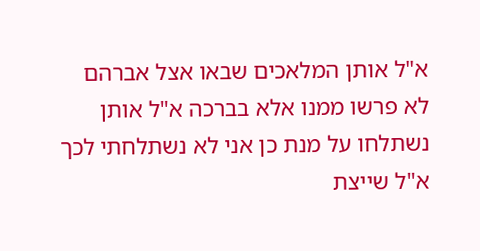א"ל אותן המלאכים שבאו אצל אברהם לא פרשו ממנו אלא בברכה א"ל אותן נשתלחו על מנת כן אני לא נשתלחתי לכך א"ל שייצת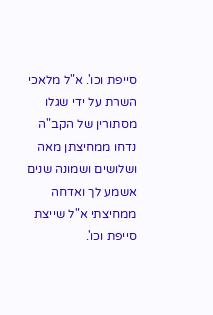סייפת וכו'. א"ל מלאכי השרת על ידי שגלו מסתורין של הקב"ה נדחו ממחיצתן מאה ושלושים ושמונה שנים אשמע לך ואדחה ממחיצתי א"ל שייצת סייפת וכו'.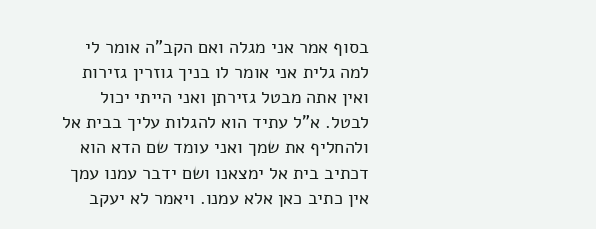בסוף אמר אני מגלה ואם הקב"ה אומר לי למה גלית אני אומר לו בניך גוזרין גזירות ואין אתה מבטל גזירתן ואני הייתי יכול לבטל. א"ל עתיד הוא להגלות עליך בבית אל ולהחליף את שמך ואני עומד שם הדא הוא דכתיב בית אל ימצאנו ושם ידבר עמנו עמך אין כתיב כאן אלא עמנו. ויאמר לא יעקב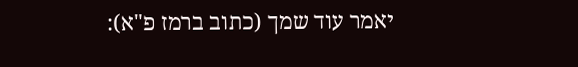יאמר עוד שמך (כתוב ברמז פ"א):